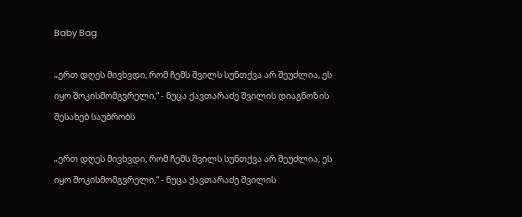Baby Bag

„ერთ დღეს მივხვდი, რომ ჩემს შვილს სუნთქვა არ შეუძლია, ეს იყო შოკისმომგვრელი,“ - ნუცა ქავთარაძე შვილის დიაგნოზის შესახებ საუბრობს

„ერთ დღეს მივხვდი, რომ ჩემს შვილს სუნთქვა არ შეუძლია, ეს იყო შოკისმომგვრელი,“ - ნუცა ქავთარაძე შვილის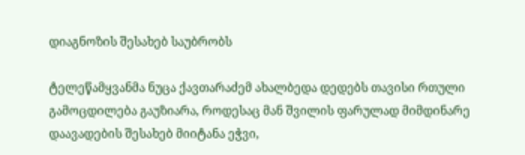დიაგნოზის შესახებ საუბრობს

ტელეწამყვანმა ნუცა ქავთარაძემ ახალბედა დედებს თავისი რთული გამოცდილება გაუზიარა, როდესაც მან შვილის ფარულად მიმდინარე დაავადების შესახებ მიიტანა ეჭვი,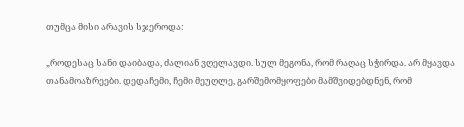თუმცა მისი არავის სჯეროდა:

„როდესაც სანი დაიბადა, ძალიან ვღელავდი. სულ მეგონა, რომ რაღაც სჭირდა. არ მყავდა თანამოაზრეები. დედაჩემი, ჩემი მეუღლე, გარშემომყოფები მამშვიდებდნენ, რომ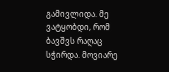გამივლიდა. მე ვატყობდი, რომ ბავშვს რაღაც სჭირდა. მოვიარე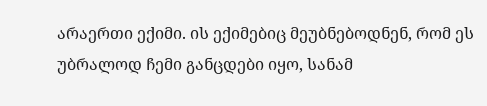არაერთი ექიმი. ის ექიმებიც მეუბნებოდნენ, რომ ეს უბრალოდ ჩემი განცდები იყო, სანამ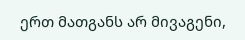ერთ მათგანს არ მივაგენი,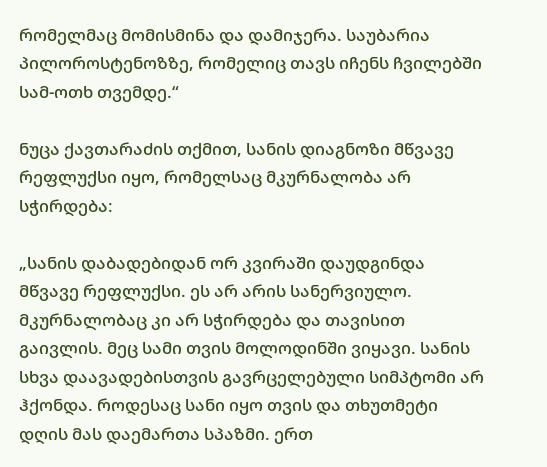რომელმაც მომისმინა და დამიჯერა. საუბარია პილოროსტენოზზე, რომელიც თავს იჩენს ჩვილებში სამ-ოთხ თვემდე.“

ნუცა ქავთარაძის თქმით, სანის დიაგნოზი მწვავე რეფლუქსი იყო, რომელსაც მკურნალობა არ სჭირდება:

„სანის დაბადებიდან ორ კვირაში დაუდგინდა მწვავე რეფლუქსი. ეს არ არის სანერვიულო. მკურნალობაც კი არ სჭირდება და თავისით გაივლის. მეც სამი თვის მოლოდინში ვიყავი. სანის სხვა დაავადებისთვის გავრცელებული სიმპტომი არ ჰქონდა. როდესაც სანი იყო თვის და თხუთმეტი დღის მას დაემართა სპაზმი. ერთ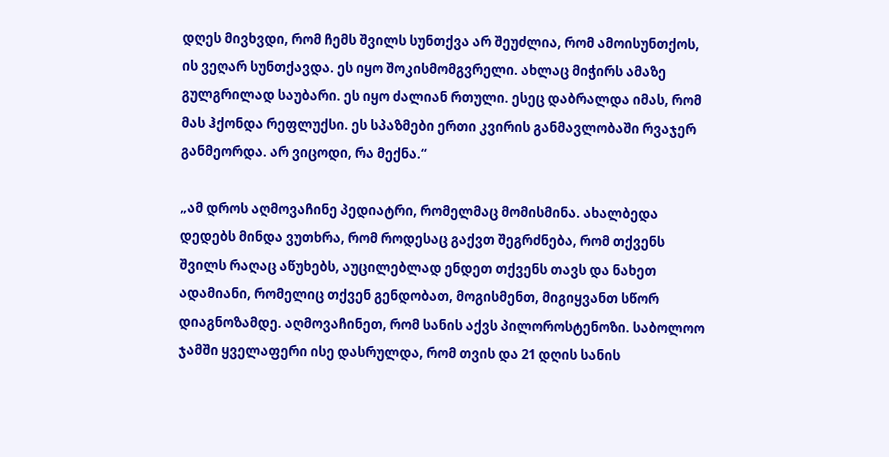დღეს მივხვდი, რომ ჩემს შვილს სუნთქვა არ შეუძლია, რომ ამოისუნთქოს, ის ვეღარ სუნთქავდა. ეს იყო შოკისმომგვრელი. ახლაც მიჭირს ამაზე გულგრილად საუბარი. ეს იყო ძალიან რთული. ესეც დაბრალდა იმას, რომ მას ჰქონდა რეფლუქსი. ეს სპაზმები ერთი კვირის განმავლობაში რვაჯერ განმეორდა. არ ვიცოდი, რა მექნა.“

„ამ დროს აღმოვაჩინე პედიატრი, რომელმაც მომისმინა. ახალბედა დედებს მინდა ვუთხრა, რომ როდესაც გაქვთ შეგრძნება, რომ თქვენს შვილს რაღაც აწუხებს, აუცილებლად ენდეთ თქვენს თავს და ნახეთ ადამიანი, რომელიც თქვენ გენდობათ, მოგისმენთ, მიგიყვანთ სწორ დიაგნოზამდე. აღმოვაჩინეთ, რომ სანის აქვს პილოროსტენოზი. საბოლოო ჯამში ყველაფერი ისე დასრულდა, რომ თვის და 21 დღის სანის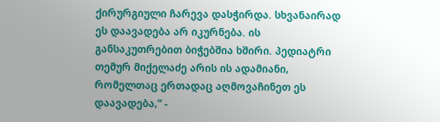ქირურგიული ჩარევა დასჭირდა. სხვანაირად ეს დაავადება არ იკურნება. ის განსაკუთრებით ბიჭებშია ხშირი. პედიატრი თემურ მიქელაძე არის ის ადამიანი, რომელთაც ერთადაც აღმოვაჩინეთ ეს დაავადება,“ -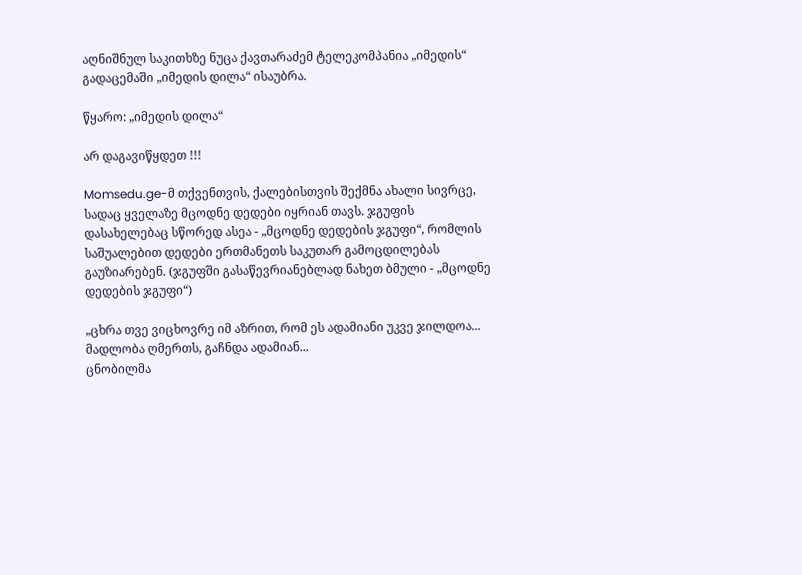აღნიშნულ საკითხზე ნუცა ქავთარაძემ ტელეკომპანია „იმედის“ გადაცემაში „იმედის დილა“ ისაუბრა.

წყარო: „იმედის დილა“

არ დაგავიწყდეთ !!!

Momsedu.ge-მ თქვენთვის, ქალებისთვის შექმნა ახალი სივრცე, სადაც ყველაზე მცოდნე დედები იყრიან თავს. ჯგუფის დასახელებაც სწორედ ასეა - „მცოდნე დედების ჯგუფი“, რომლის საშუალებით დედები ერთმანეთს საკუთარ გამოცდილებას გაუზიარებენ. (ჯგუფში გასაწევრიანებლად ნახეთ ბმული - „მცოდნე დედების ჯგუფი“)

„ცხრა თვე ვიცხოვრე იმ აზრით, რომ ეს ადამიანი უკვე ჯილდოა... მადლობა ღმერთს, გაჩნდა ადამიან...
ცნობილმა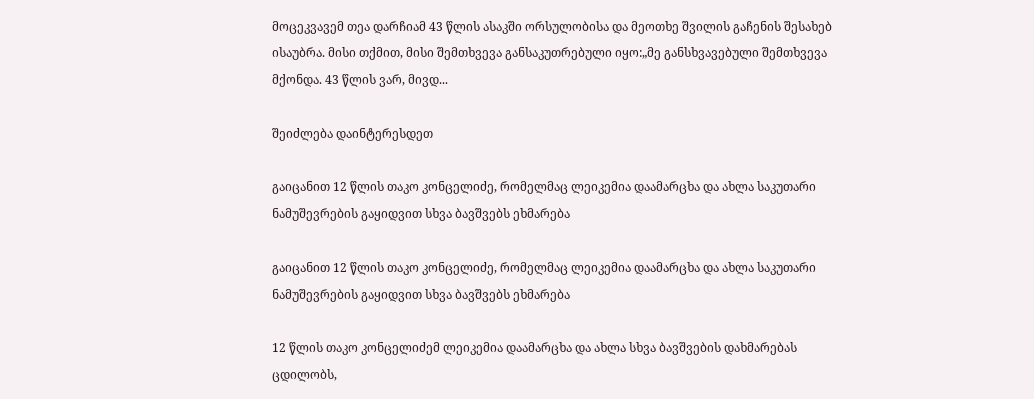მოცეკვავემ თეა დარჩიამ 43 წლის ასაკში ორსულობისა და მეოთხე შვილის გაჩენის შესახებ ისაუბრა. მისი თქმით, მისი შემთხვევა განსაკუთრებული იყო:„მე განსხვავებული შემთხვევა მქონდა. 43 წლის ვარ, მივდ...

შეიძლება დაინტერესდეთ

გაიცანით 12 წლის თაკო კონცელიძე, რომელმაც ლეიკემია დაამარცხა და ახლა საკუთარი ნამუშევრების გაყიდვით სხვა ბავშვებს ეხმარება

გაიცანით 12 წლის თაკო კონცელიძე, რომელმაც ლეიკემია დაამარცხა და ახლა საკუთარი ნამუშევრების გაყიდვით სხვა ბავშვებს ეხმარება

12 წლის თაკო კონცელიძემ ლეიკემია დაამარცხა და ახლა სხვა ბავშვების დახმარებას ცდილობს,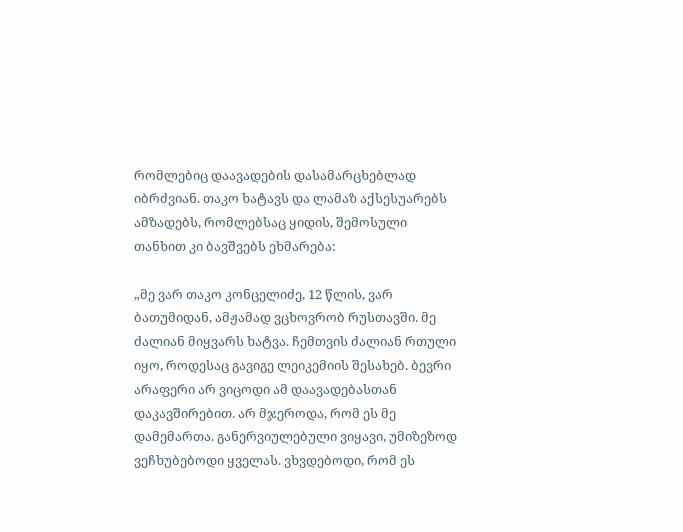რომლებიც დაავადების დასამარცხებლად იბრძვიან. თაკო ხატავს და ლამაზ აქსესუარებს ამზადებს, რომლებსაც ყიდის, შემოსული თანხით კი ბავშვებს ეხმარება:

„მე ვარ თაკო კონცელიძე, 12 წლის, ვარ ბათუმიდან, ამჟამად ვცხოვრობ რუსთავში. მე ძალიან მიყვარს ხატვა. ჩემთვის ძალიან რთული იყო, როდესაც გავიგე ლეიკემიის შესახებ. ბევრი არაფერი არ ვიცოდი ამ დაავადებასთან დაკავშირებით. არ მჯეროდა, რომ ეს მე დამემართა. განერვიულებული ვიყავი, უმიზეზოდ ვეჩხუბებოდი ყველას. ვხვდებოდი, რომ ეს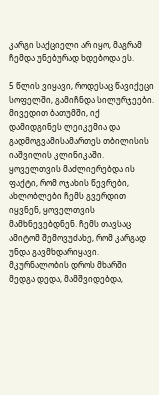კარგი საქციელი არ იყო, მაგრამ ჩემდა უნებურად ხდებოდა ეს.

5 წლის ვიყავი, როდესაც წავიქეცი სოფელში, გამიჩნდა სილურჯეები. მივედით ბათუმში, იქ დამიდგინეს ლეიკემია და გადმოგვამისამართეს თბილისის იაშვილის კლინიკაში. ყოველთვის მაძლიერებდა ის ფაქტი, რომ ოჯახის წევრები, ახლობლები ჩემს გვერდით იყვნენ, ყოველთვის მამხნევებდნენ. ჩემს თავსაც ამიტომ შემოვუძახე, რომ კარგად უნდა გავმხდარიყავი. მკურნალობის დროს მხარში მედგა დედა, მამშვიდებდა,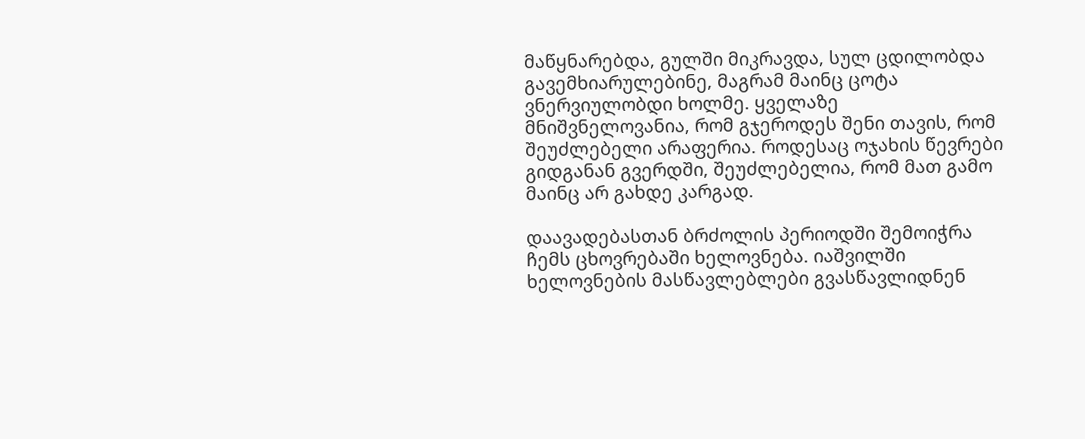მაწყნარებდა, გულში მიკრავდა, სულ ცდილობდა გავემხიარულებინე, მაგრამ მაინც ცოტა ვნერვიულობდი ხოლმე. ყველაზე მნიშვნელოვანია, რომ გჯეროდეს შენი თავის, რომ შეუძლებელი არაფერია. როდესაც ოჯახის წევრები გიდგანან გვერდში, შეუძლებელია, რომ მათ გამო მაინც არ გახდე კარგად.

დაავადებასთან ბრძოლის პერიოდში შემოიჭრა ჩემს ცხოვრებაში ხელოვნება. იაშვილში ხელოვნების მასწავლებლები გვასწავლიდნენ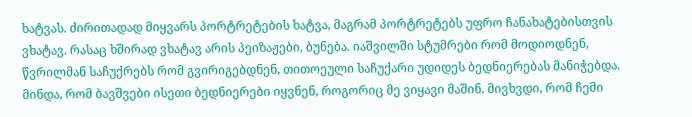ხატვას. ძირითადად მიყვარს პორტრეტების ხატვა, მაგრამ პორტრეტებს უფრო ჩანახატებისთვის ვხატავ. რასაც ხშირად ვხატავ არის პეიზაჟები, ბუნება. იაშვილში სტუმრები რომ მოდიოდნენ, წვრილმან საჩუქრებს რომ გვირიგებდნენ, თითოეული საჩუქარი უდიდეს ბედნიერებას მანიჭებდა. მინდა, რომ ბავშვები ისეთი ბედნიერები იყვნენ, როგორიც მე ვიყავი მაშინ. მივხვდი, რომ ჩემი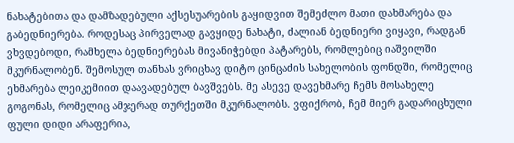ნახატებითა და დამზადებული აქსესუარების გაყიდვით შემეძლო მათი დახმარება და გაბედნიერება. როდესაც პირველად გავყიდე ნახატი, ძალიან ბედნიერი ვიყავი, რადგან ვხვდებოდი, რამხელა ბედნიერებას მივანიჭებდი პატარებს, რომლებიც იაშვილში მკურნალობენ. შემოსულ თანხას ვრიცხავ დიტო ცინცაძის სახელობის ფონდში, რომელიც ეხმარება ლეიკემიით დაავადებულ ბავშვებს. მე ასევე დავეხმარე ჩემს მოსახელე გოგონას, რომელიც ამჯერად თურქეთში მკურნალობს. ვფიქრობ, ჩემ მიერ გადარიცხული ფული დიდი არაფერია,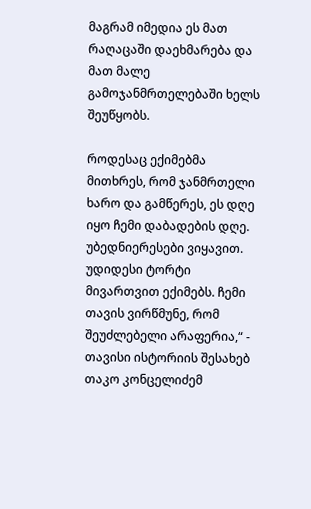მაგრამ იმედია ეს მათ რაღაცაში დაეხმარება და მათ მალე გამოჯანმრთელებაში ხელს შეუწყობს.

როდესაც ექიმებმა მითხრეს, რომ ჯანმრთელი ხარო და გამწერეს, ეს დღე იყო ჩემი დაბადების დღე. უბედნიერესები ვიყავით. უდიდესი ტორტი მივართვით ექიმებს. ჩემი თავის ვირწმუნე, რომ შეუძლებელი არაფერია,“ - თავისი ისტორიის შესახებ თაკო კონცელიძემ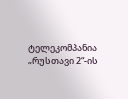ტელეკომპანია „რუსთავი 2“-ის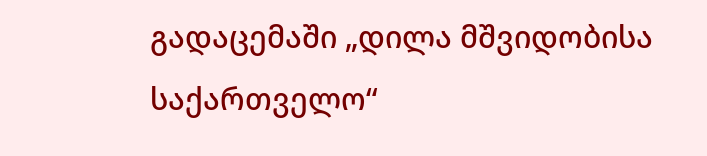გადაცემაში „დილა მშვიდობისა საქართველო“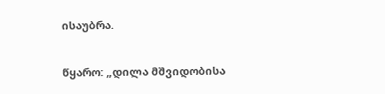ისაუბრა.

წყარო: „დილა მშვიდობისა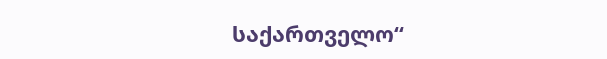საქართველო“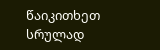წაიკითხეთ სრულად